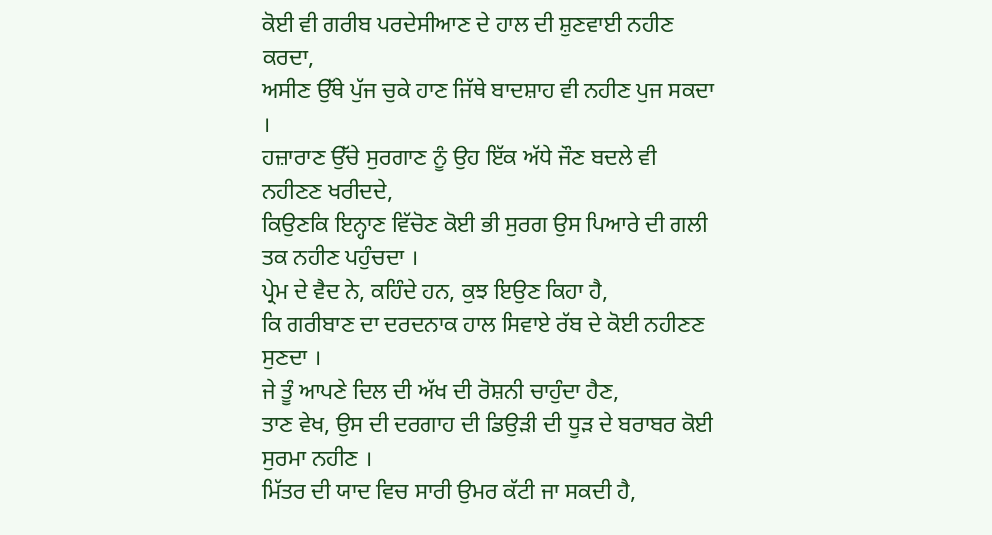ਕੋਈ ਵੀ ਗਰੀਬ ਪਰਦੇਸੀਆਣ ਦੇ ਹਾਲ ਦੀ ਸ਼ੁਣਵਾਈ ਨਹੀਣ ਕਰਦਾ,
ਅਸੀਣ ਉੱਥੇ ਪੁੱਜ ਚੁਕੇ ਹਾਣ ਜਿੱਥੇ ਬਾਦਸ਼ਾਹ ਵੀ ਨਹੀਣ ਪੁਜ ਸਕਦਾ ।
ਹਜ਼ਾਰਾਣ ਉੱਚੇ ਸੁਰਗਾਣ ਨੂੰ ਉਹ ਇੱਕ ਅੱਧੇ ਜੌਣ ਬਦਲੇ ਵੀ ਨਹੀਣਣ ਖਰੀਦਦੇ,
ਕਿਉਣਕਿ ਇਨ੍ਹਾਣ ਵਿੱਚੋਣ ਕੋਈ ਭੀ ਸੁਰਗ ਉਸ ਪਿਆਰੇ ਦੀ ਗਲੀ ਤਕ ਨਹੀਣ ਪਹੁੰਚਦਾ ।
ਪ੍ਰੇਮ ਦੇ ਵੈਦ ਨੇ, ਕਹਿੰਦੇ ਹਨ, ਕੁਝ ਇਉਣ ਕਿਹਾ ਹੈ,
ਕਿ ਗਰੀਬਾਣ ਦਾ ਦਰਦਨਾਕ ਹਾਲ ਸਿਵਾਏ ਰੱਬ ਦੇ ਕੋਈ ਨਹੀਣਣ ਸੁਣਦਾ ।
ਜੇ ਤੂੰ ਆਪਣੇ ਦਿਲ ਦੀ ਅੱਖ ਦੀ ਰੋਸ਼ਨੀ ਚਾਹੁੰਦਾ ਹੈਣ,
ਤਾਣ ਵੇਖ, ਉਸ ਦੀ ਦਰਗਾਹ ਦੀ ਡਿਉੜੀ ਦੀ ਧੂੜ ਦੇ ਬਰਾਬਰ ਕੋਈ ਸੁਰਮਾ ਨਹੀਣ ।
ਮਿੱਤਰ ਦੀ ਯਾਦ ਵਿਚ ਸਾਰੀ ਉਮਰ ਕੱਟੀ ਜਾ ਸਕਦੀ ਹੈ,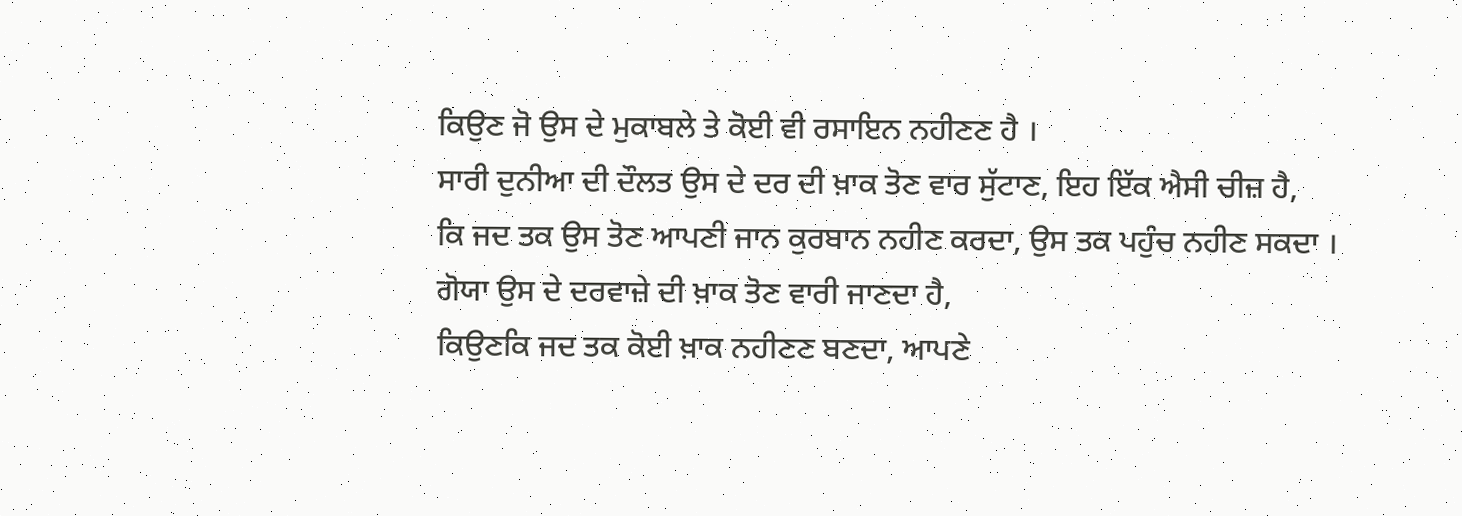ਕਿਉਣ ਜੋ ਉਸ ਦੇ ਮੁਕਾਬਲੇ ਤੇ ਕੋਈ ਵੀ ਰਸਾਇਨ ਨਹੀਣਣ ਹੈ ।
ਸਾਰੀ ਦੁਨੀਆ ਦੀ ਦੌਲਤ ਉਸ ਦੇ ਦਰ ਦੀ ਖ਼ਾਕ ਤੋਣ ਵਾਰ ਸੁੱਟਾਣ, ਇਹ ਇੱਕ ਐਸੀ ਚੀਜ਼ ਹੈ,
ਕਿ ਜਦ ਤਕ ਉਸ ਤੋਣ ਆਪਣੀ ਜਾਨ ਕੁਰਬਾਨ ਨਹੀਣ ਕਰਦਾ, ਉਸ ਤਕ ਪਹੁੰਚ ਨਹੀਣ ਸਕਦਾ ।
ਗੋਯਾ ਉਸ ਦੇ ਦਰਵਾਜ਼ੇ ਦੀ ਖ਼ਾਕ ਤੋਣ ਵਾਰੀ ਜਾਣਦਾ ਹੈ,
ਕਿਉਣਕਿ ਜਦ ਤਕ ਕੋਈ ਖ਼ਾਕ ਨਹੀਣਣ ਬਣਦਾ, ਆਪਣੇ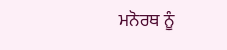ਮਨੋਰਥ ਨੂੰ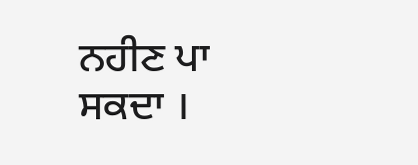ਨਹੀਣ ਪਾ ਸਕਦਾ ।